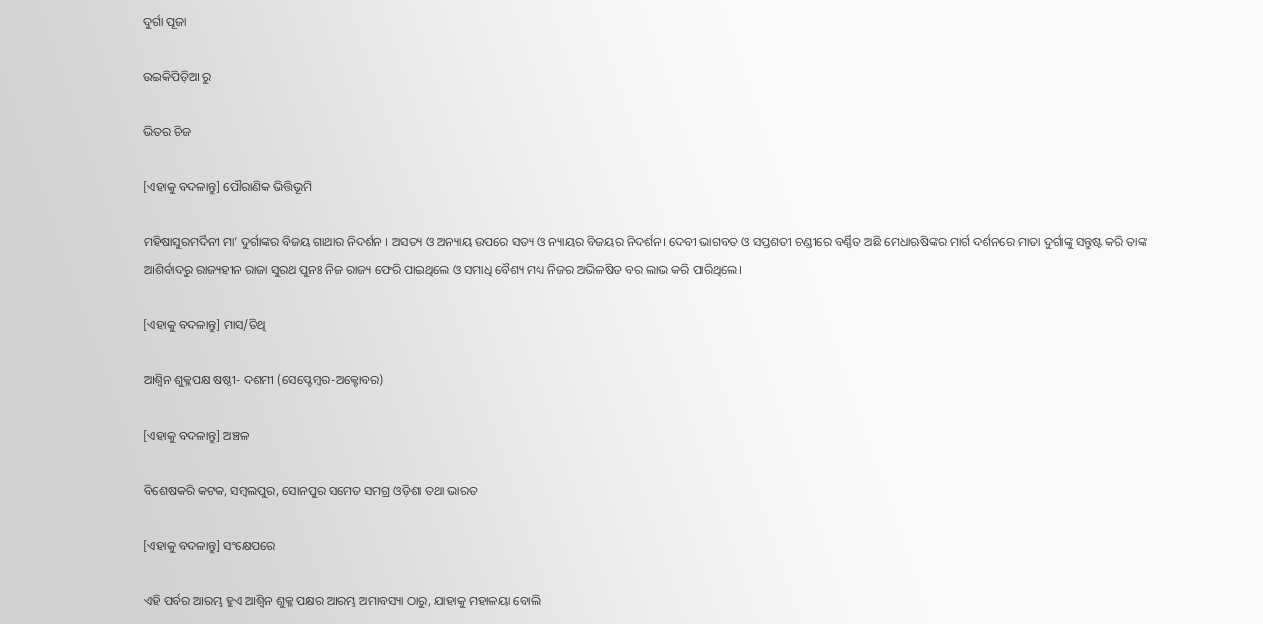ଦୁର୍ଗା ପୂଜା

ଉଇକିପିଡ଼ିଆ ରୁ

ଭିତର ଚିଜ

[ଏହାକୁ ବଦଳାନ୍ତୁ] ପୌରାଣିକ ଭିତ୍ତିଭୂମି

ମହିଷାସୁରମର୍ଦିନୀ ମା’ ଦୁର୍ଗାଙ୍କର ବିଜୟ ଗାଥାର ନିଦର୍ଶନ । ଅସତ୍ୟ ଓ ଅନ୍ୟାୟ ଉପରେ ସତ୍ୟ ଓ ନ୍ୟାୟର ବିଜୟର ନିଦର୍ଶନ। ଦେବୀ ଭାଗବତ ଓ ସପ୍ତଶତୀ ଚଣ୍ଡୀରେ ବର୍ଣ୍ଣିତ ଅଛି ମେଧାଋଷିଙ୍କର ମାର୍ଗ ଦର୍ଶନରେ ମାତା ଦୁର୍ଗାଙ୍କୁ ସନ୍ତୁଷ୍ଟ କରି ତାଙ୍କ ଆଶିର୍ବାଦରୁ ରାଜ୍ୟହୀନ ରାଜା ସୁରଥ ପୁନଃ ନିଜ ରାଜ୍ୟ ଫେରି ପାଇଥିଲେ ଓ ସମାଧି ବୈଶ୍ୟ ମଧ୍ୟ ନିଜର ଅଭିଳଷିତ ବର ଲାଭ କରି ପାରିଥିଲେ।

[ଏହାକୁ ବଦଳାନ୍ତୁ] ମାସ/ତିଥି

ଆଶ୍ୱିନ ଶୁକ୍ଳପକ୍ଷ ଷଷ୍ଠୀ- ଦଶମୀ (ସେପ୍ଟେମ୍ବର-ଅକ୍ଟୋବର)

[ଏହାକୁ ବଦଳାନ୍ତୁ] ଅଞ୍ଚଳ

ବିଶେଷକରି କଟକ, ସମ୍ବଲପୁର, ସୋନପୁର ସମେତ ସମଗ୍ର ଓଡ଼ିଶା ତଥା ଭାରତ

[ଏହାକୁ ବଦଳାନ୍ତୁ] ସଂକ୍ଷେପରେ

ଏହି ପର୍ବର ଆରମ୍ଭ ହୁଏ ଆଶ୍ୱିନ ଶୁକ୍ଳ ପକ୍ଷର ଆରମ୍ଭ ଅମାବସ୍ୟା ଠାରୁ, ଯାହାକୁ ମହାଳୟା ବୋଲି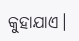କୁହାଯାଏ।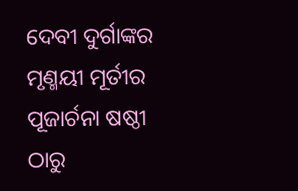ଦେବୀ ଦୁର୍ଗାଙ୍କର ମୃଣ୍ମୟୀ ମୂର୍ତୀର ପୂଜାର୍ଚନା ଷଷ୍ଠୀ ଠାରୁ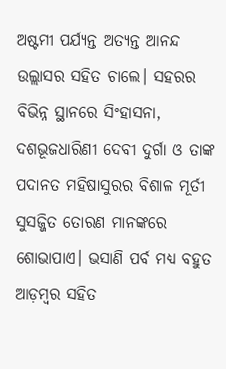ଅଷ୍ଟମୀ ପର୍ଯ୍ୟନ୍ତ ଅତ୍ୟନ୍ତ ଆନନ୍ଦ ଉଲ୍ଲାସର ସହିତ ଚାଲେ। ସହରର ବିଭିନ୍ନ ସ୍ଥାନରେ ସିଂହାସନା, ଦଶଭୂଜଧାରିଣୀ ଦେବୀ ଦୁର୍ଗା ଓ ତାଙ୍କ ପଦାନତ ମହିଷାସୁରର ବିଶାଳ ମୂର୍ତୀ ସୁସଜ୍ଜିତ ତୋରଣ ମାନଙ୍କରେ ଶୋଭାପାଏ। ଭସାଣି ପର୍ବ ମଧ୍ୟ ବହୁତ ଆଡ଼ମ୍ବର ସହିତ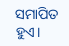ସମାପିତ ହୁଏ।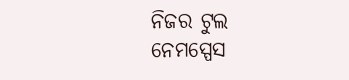ନିଜର ଟୁଲ
ନେମସ୍ପେସ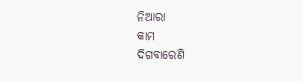ନିଆରା
କାମ
ଦିଗବାରେଣି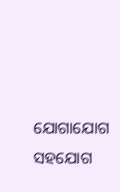ଯୋଗାଯୋଗ
ସହଯୋଗ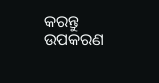କରନ୍ତୁ
ଉପକରଣ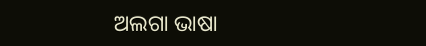ଅଲଗା ଭାଷା